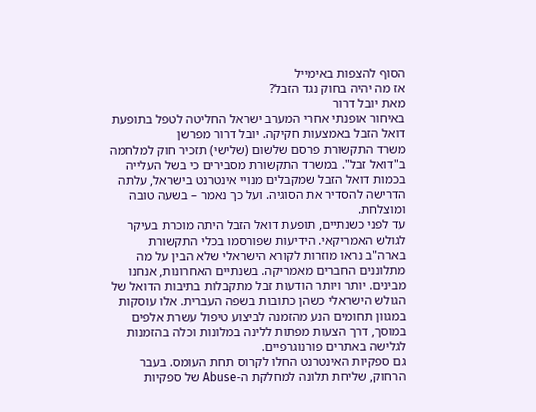הסוף להצפות באימייל
אז מה יהיה בחוק נגד הזבל?
מאת יובל דרור
באיחור אופנתי אחרי המערב ישראל החליטה לטפל בתופעת דואל הזבל באמצעות חקיקה. יובל דרור מפרשן
משרד התקשורת פרסם שלשום (שלישי) תזכיר חוק למלחמה ב"דואל זבל". במשרד התקשורת מסבירים כי בשל העלייה בכמות דואל הזבל שמקבלים מנויי אינטרנט בישראל, עלתה הדרישה להסדיר את הסוגיה. ועל כך נאמר – בשעה טובה ומוצלחת.
עד לפני כשנתיים, תופעת דואל הזבל היתה מוכרת בעיקר לגולש האמריקאי. הידיעות שפורסמו בכלי התקשורת בארה"ב נראו מוזרות לקורא הישראלי שלא הבין על מה מתלוננים החברים מאמריקה. בשנתיים האחרונות, אנחנו מבינים. יותר ויותר הודעות זבל מתקבלות בתיבות הדואל של הגולש הישראלי כשהן כתובות בשפה העברית. אלו עוסקות במגוון תחומים הנע מהזמנה לביצוע טיפול עשרת אלפים במוסך, דרך הצעות מפתות ללינה במלונות וכלה בהזמנות לגלישה באתרים פורנוגרפיים.
גם ספקיות האינטרנט החלו לקרוס תחת העומס. בעבר הרחוק, שליחת תלונה למחלקת ה-Abuse של ספקיות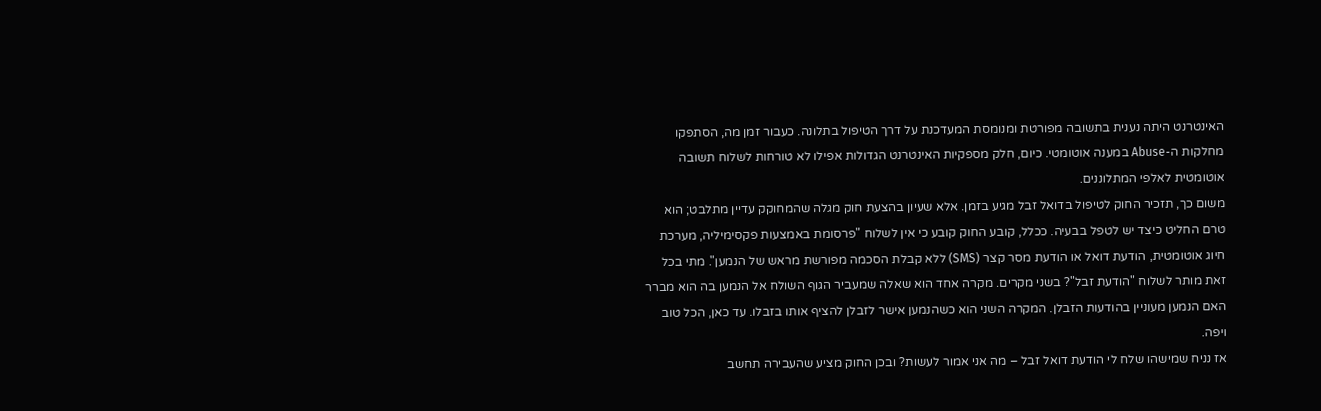האינטרנט היתה נענית בתשובה מפורטת ומנומסת המעדכנת על דרך הטיפול בתלונה. כעבור זמן מה, הסתפקו מחלקות ה-Abuse במענה אוטומטי. כיום, חלק מספקיות האינטרנט הגדולות אפילו לא טורחות לשלוח תשובה אוטומטית לאלפי המתלוננים.
משום כך, תזכיר החוק לטיפול בדואל זבל מגיע בזמן. אלא שעיון בהצעת חוק מגלה שהמחוקק עדיין מתלבט; הוא טרם החליט כיצד יש לטפל בבעיה. ככלל, קובע החוק קובע כי אין לשלוח "פרסומת באמצעות פקסימיליה, מערכת חיוג אוטומטית, הודעת דואל או הודעת מסר קצר (SMS) ללא קבלת הסכמה מפורשת מראש של הנמען". מתי בכל זאת מותר לשלוח "הודעת זבל"? בשני מקרים. מקרה אחד הוא שאלה שמעביר הגוף השולח אל הנמען בה הוא מברר האם הנמען מעוניין בהודעות הזבלן. המקרה השני הוא כשהנמען אישר לזבלן להציף אותו בזבלו. עד כאן, הכל טוב ויפה.
אז נניח שמישהו שלח לי הודעת דואל זבל – מה אני אמור לעשות? ובכן החוק מציע שהעבירה תחשב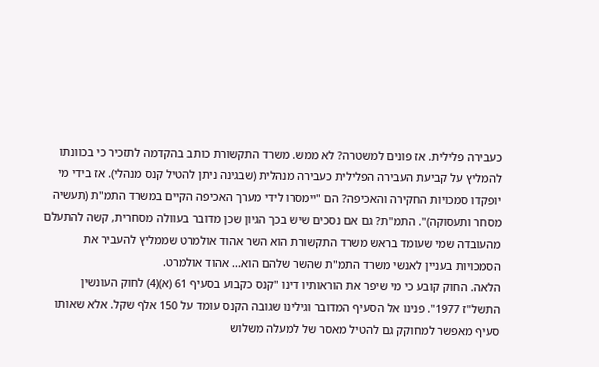כעבירה פלילית. אז פונים למשטרה? לא ממש. משרד התקשורת כותב בהקדמה לתזכיר כי בכוונתו להמליץ על קביעת העבירה הפלילית כעבירה מנהלית (שבגינה ניתן להטיל קנס מנהלי). אז בידי מי יופקדו סמכויות החקירה והאכיפה? הם "יימסרו לידי מערך האכיפה הקיים במשרד התמ"ת (תעשיה מסחר ותעסוקה)". התמ"ת? גם אם נסכים שיש בכך הגיון שכן מדובר בעוולה מסחרית, קשה להתעלם מהעובדה שמי שעומד בראש משרד התקשורת הוא השר אהוד אולמרט שממליץ להעביר את הסמכויות בעניין לאנשי משרד התמ"ת שהשר שלהם הוא... אהוד אולמרט.
הלאה. החוק קובע כי מי שיפר את הוראותיו דינו "קנס כקבוע בסעיף 61 (א)(4) לחוק העונשין התשל"ז 1977". פנינו אל הסעיף המדובר וגילינו שגובה הקנס עומד על 150 אלף שקל. אלא שאותו סעיף מאפשר למחוקק גם להטיל מאסר של למעלה משלוש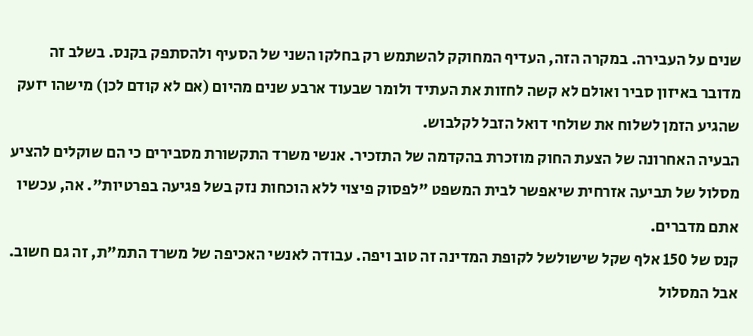שנים על העבירה. במקרה הזה, העדיף המחוקק להשתמש רק בחלקו השני של הסעיף ולהסתפק בקנס. בשלב זה מדובר באיזון סביר ואולם לא קשה לחזות את העתיד ולומר שבעוד ארבע שנים מהיום (אם לא קודם לכן) מישהו יזעק שהגיע הזמן לשלוח את שולחי דואל הזבל לקלבוש.
הבעיה האחרונה של הצעת החוק מוזכרת בהקדמה של התזכיר. אנשי משרד התקשורת מסבירים כי הם שוקלים להציע מסלול של תביעה אזרחית שיאפשר לבית המשפט "לפסוק פיצוי ללא הוכחות נזק בשל פגיעה בפרטיות". אה, עכשיו אתם מדברים.
קנס של 150 אלף שקל שישולשל לקופת המדינה זה טוב ויפה. עבודה לאנשי האכיפה של משרד התמ"ת, זה גם חשוב. אבל המסלול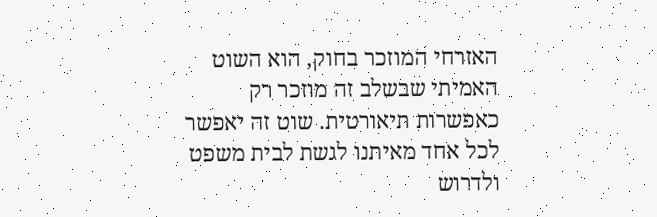האזרחי המוזכר בחוק, הוא השוט האמיתי שבשלב זה מוזכר רק כאפשרות תיאורטית. שוט זה יאפשר לכל אחד מאיתנו לגשת לבית משפט ולדרוש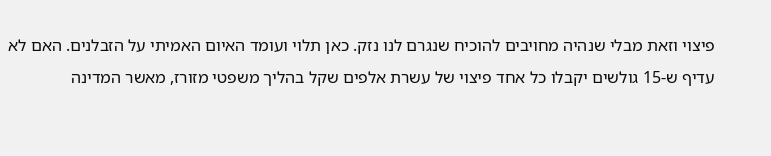פיצוי וזאת מבלי שנהיה מחויבים להוכיח שנגרם לנו נזק. כאן תלוי ועומד האיום האמיתי על הזבלנים. האם לא עדיף ש-15 גולשים יקבלו כל אחד פיצוי של עשרת אלפים שקל בהליך משפטי מזורז, מאשר המדינה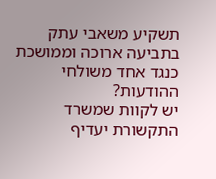תשקיע משאבי עתק בתביעה ארוכה וממושכת כנגד אחד משולחי ההודעות?
יש לקוות שמשרד התקשורת יעדיף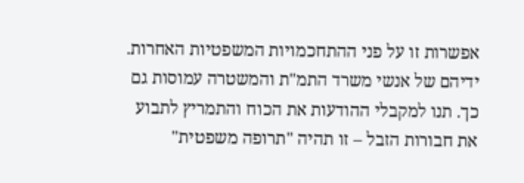אפשרות זו על פני ההתחכמויות המשפטיות האחרות. ידיהם של אנשי משרד התמ"ת והמשטרה עמוסות גם כך. תנו למקבלי ההודעות את הכוח והתמריץ לתבוע את חבורות הזבל – זו תהיה "תרופה משפטית"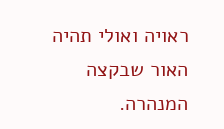ראויה ואולי תהיה האור שבקצה המנהרה.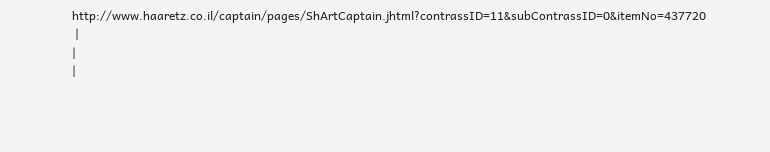http://www.haaretz.co.il/captain/pages/ShArtCaptain.jhtml?contrassID=11&subContrassID=0&itemNo=437720
 |
|
|